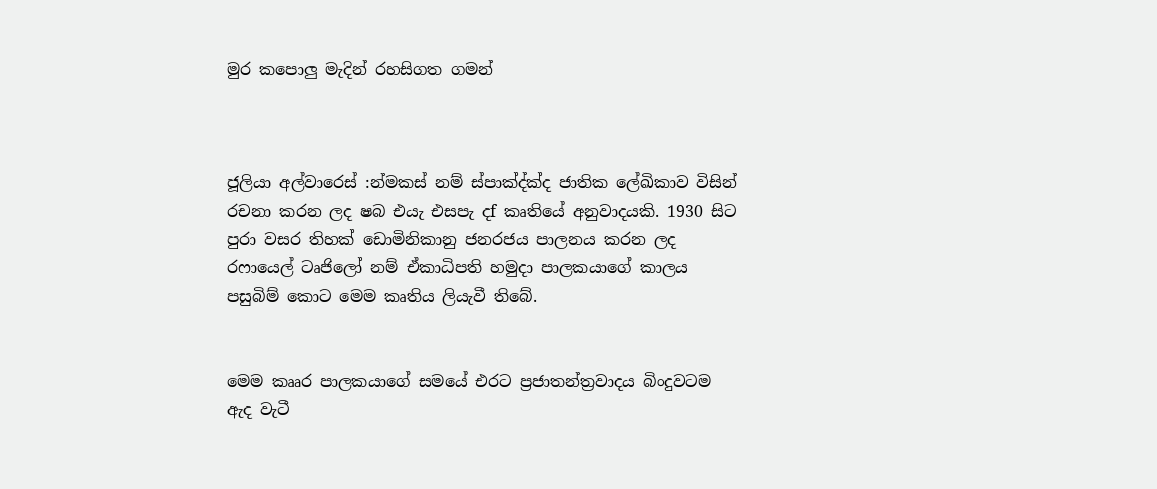මුර කපොලු මැදින් රහසිගත ගමන්



ජූලියා අල්වාරෙස් :න්‍මකස් නම් ස්පාක්‍ද්ක්‍ද ජාතික ලේඛිකාව විසින් රචනා කරන ලද ෂබ එයැ එසපැ දf කෘතියේ අනුවාදයකි. 1930 සිට පුරා වසර තිහක් ඩොමිනිකානු ජනරජය පාලනය කරන ලද රෆායෙල් ටෘජිලෝ නම් ඒකාධිපති හමුදා පාලකයාගේ කාලය පසුබිම් කොට මෙම කෘතිය ලියැවී තිබේ.


මෙම කෲර පාලකයාගේ සමයේ එරට ප්‍රජාතන්ත්‍රවාදය බිංදුවටම ඇද වැටී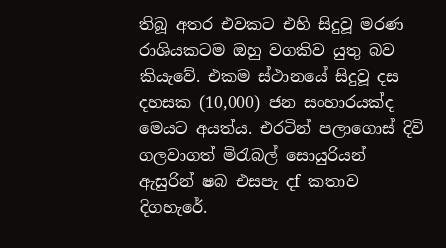තිබූ අතර එවකට එහි සිදුවූ මරණ රාශියකටම ඔහු වගකිව යුතු බව කියැවේ. එකම ස්ථානයේ සිදුවූ දස දහසක (10,000) ජන සංහාරයක්ද මෙයට අයත්ය. එරටින් පලාගොස් දිවි ගලවාගත් මිරැබල් සොයුරියන් ඇසුරින් ෂබ එසපැ දf කතාව දිගහැරේ.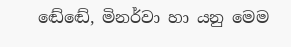ඬේඬේ, මිනර්වා හා යනු මෙම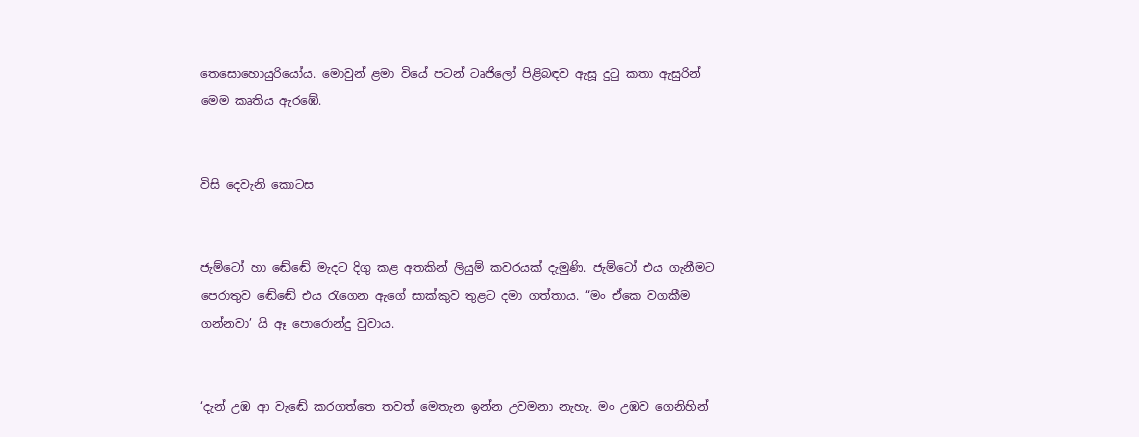තෙසොහොයුරියෝය. මොවුන් ළමා වියේ පටන් ටෘජිලෝ පිළිබඳව ඇසූ දුටු කතා ඇසුරින් මෙම කෘතිය ඇරඹේ.


විසි දෙවැනි කොටස


ජැම්ටෝ හා ඬේඬේ මැදට දිගු කළ අතකින් ලියුම් කවරයක් දැමුණි. ජැම්ටෝ එය ගැනීමට පෙරාතුව ඬේඬේ එය රැගෙන ඇගේ සාක්කුව තුළට දමා ගත්තාය. “මං ඒකෙ වගකීම ගන්නවා’ යි ඈ පොරොන්දු වුවාය.


‘දැන් උඹ ආ වැඬේ කරගත්තෙ තවත් මෙතැන ඉන්න උවමනා නැහැ. මං උඹව ගෙනිහින්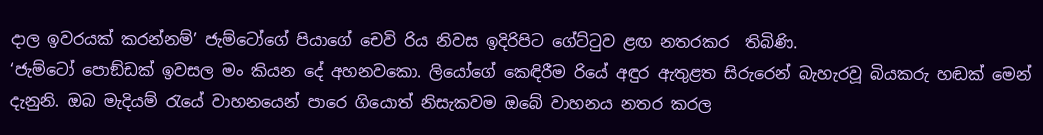දාල ඉවරයක් කරන්නම්’ ජැම්ටෝගේ පියාගේ චෙවි රිය නිවස ඉදිරිපිට ගේට්ටුව ළඟ නතරකර  තිබිණි.
‘ජැම්ටෝ පොඞ්ඩක් ඉවසල මං කියන දේ අහනවකො. ලියෝගේ කෙඳිරීම රියේ අඳුර ඇතුළත සිරුරෙන් බැහැරවූ බියකරු හඬක් මෙන් දැනුනි. ඔබ මැදියම් රැයේ වාහනයෙන් පාරෙ ගියොත් නිසැකවම ඔබේ වාහනය නතර කරල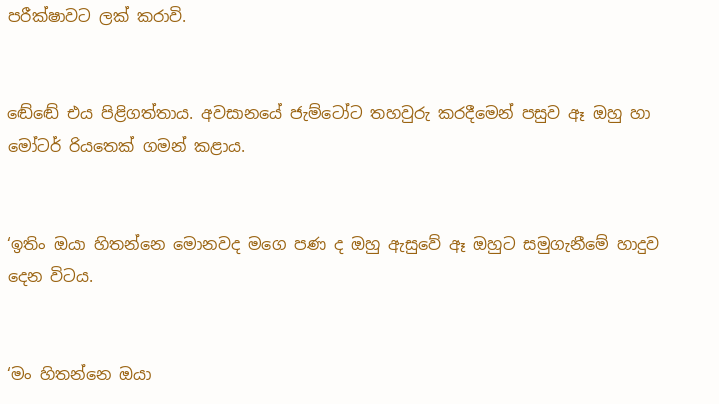පරීක්ෂාවට ලක් කරාවි.


ඬේඬේ එය පිළිගත්තාය. අවසානයේ ජැම්ටෝට තහවුරු කරදීමෙන් පසුව ඈ ඔහු හා මෝටර් රියතෙක් ගමන් කළාය.


‘ඉතිං ඔයා හිතන්නෙ මොනවද මගෙ පණ ද ඔහු ඇසුවේ ඈ ඔහුට සමුගැනීමේ හාදුව දෙන විටය.


‘මං හිතන්නෙ ඔයා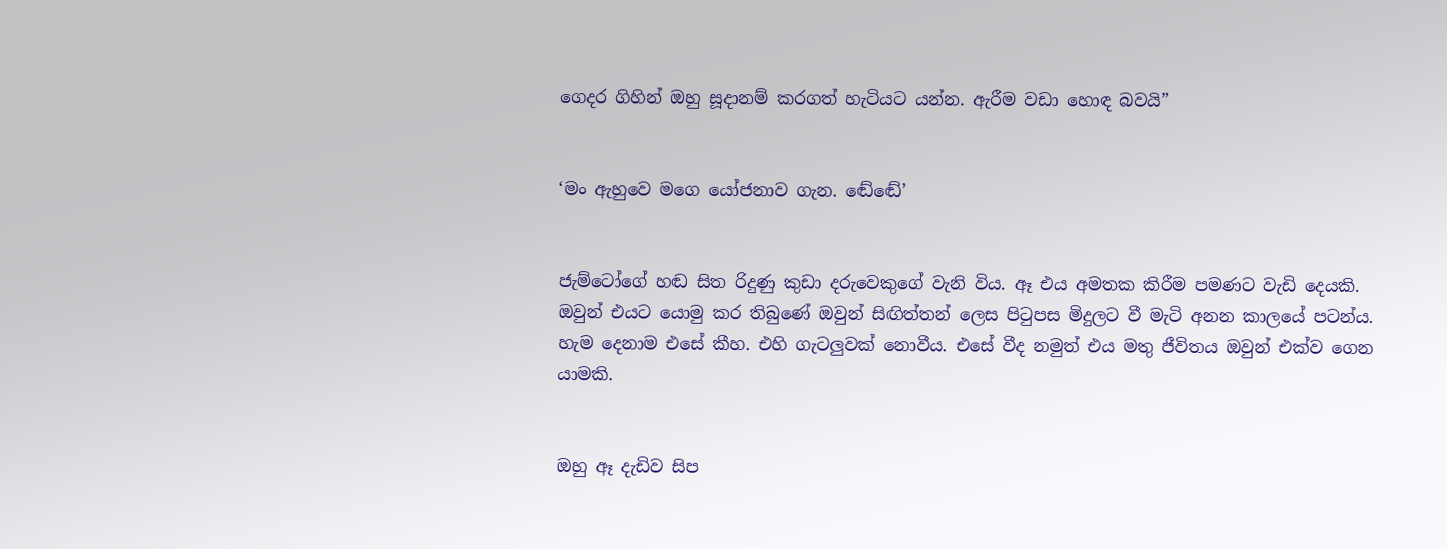ගෙදර ගිහින් ඔහු සූදානම් කරගත් හැටියට යන්න. ඇරීම වඩා හොඳ බවයි”


‘මං ඇහුවෙ මගෙ යෝජනාව ගැන. ඬේඬේ’


ජැම්ටෝගේ හඬ සිත රිදුණු කුඩා දරුවෙකුගේ වැනි විය. ඈ එය අමතක කිරීම පමණට වැඩි දෙයකි. ඔවුන් එයට යොමු කර තිබුණේ ඔවුන් සිඟිත්තන් ලෙස පිටුපස මිදුලට වී මැටි අනන කාලයේ පටන්ය. හැම දෙනාම එසේ කීහ. එහි ගැටලුවක් නොවීය. එසේ වීද නමුත් එය මතු ජීවිතය ඔවුන් එක්ව ගෙන යාමකි.


ඔහු ඈ දැඩිව සිප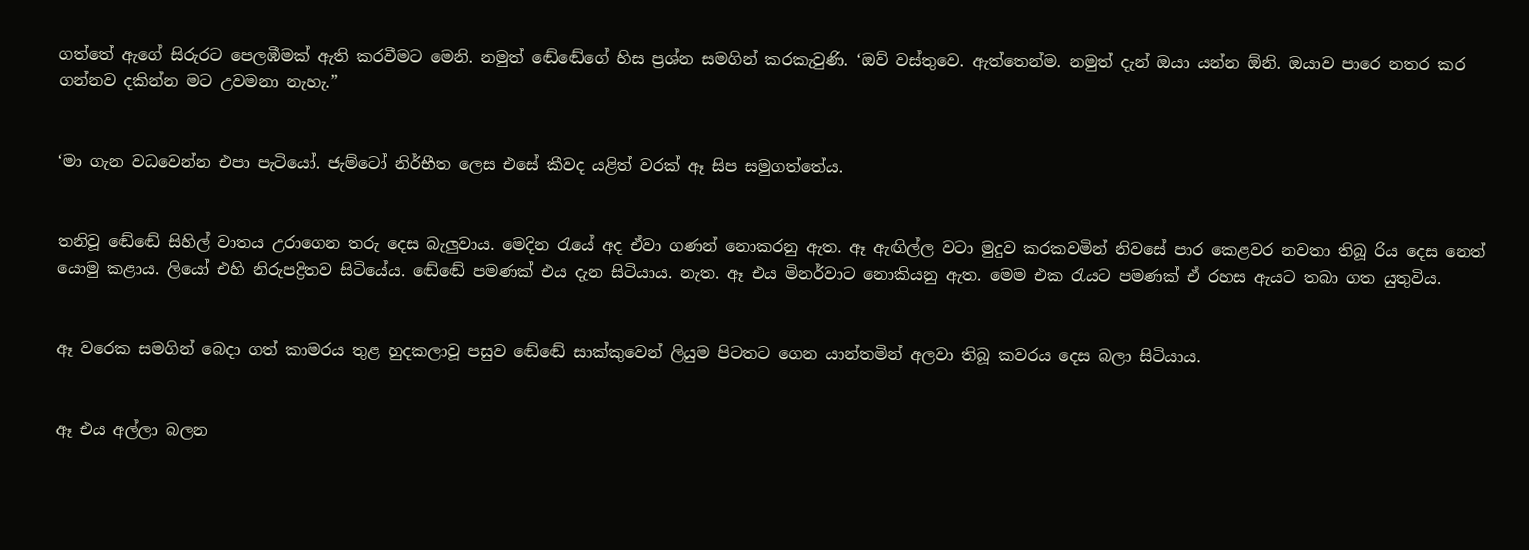ගත්තේ ඇගේ සිරුරට පෙලඹීමක් ඇති කරවීමට මෙනි. නමුත් ඬේඬේගේ හිස ප්‍රශ්න සමගින් කරකැවුණි. ‘ඔව් වස්තුවෙ. ඇත්තෙන්ම. නමුත් දැන් ඔයා යන්න ඕනි. ඔයාව පාරෙ නතර කර ගන්නව දකින්න මට උවමනා නැහැ.”


‘මා ගැන වධවෙන්න එපා පැටියෝ. ජැම්ටෝ නිර්භීත ලෙස එසේ කීවද යළිත් වරක් ඈ සිප සමුගත්තේය.


තනිවූ ඬේඬේ සිහිල් වාතය උරාගෙන තරු දෙස බැලුවාය. මෙදින රැයේ අද ඒවා ගණන් නොකරනු ඇත. ඈ ඇඟිල්ල වටා මුදුව කරකවමින් නිවසේ පාර කෙළවර නවතා තිබූ රිය දෙස නෙත් යොමු කළාය. ලියෝ එහි නිරුපද්‍රිතව සිටියේය. ඬේඬේ පමණක් එය දැන සිටියාය. නැත. ඈ එය මිනර්වාට නොකියනු ඇත. මෙම එක රැයට පමණක් ඒ රහස ඇයට තබා ගත යුතුවිය.


ඈ වරෙක සමගින් බෙදා ගත් කාමරය තුළ හුදකලාවූ පසුව ඬේඬේ සාක්කුවෙන් ලියුම පිටතට ගෙන යාන්තමින් අලවා තිබූ කවරය දෙස බලා සිටියාය.


ඈ එය අල්ලා බලන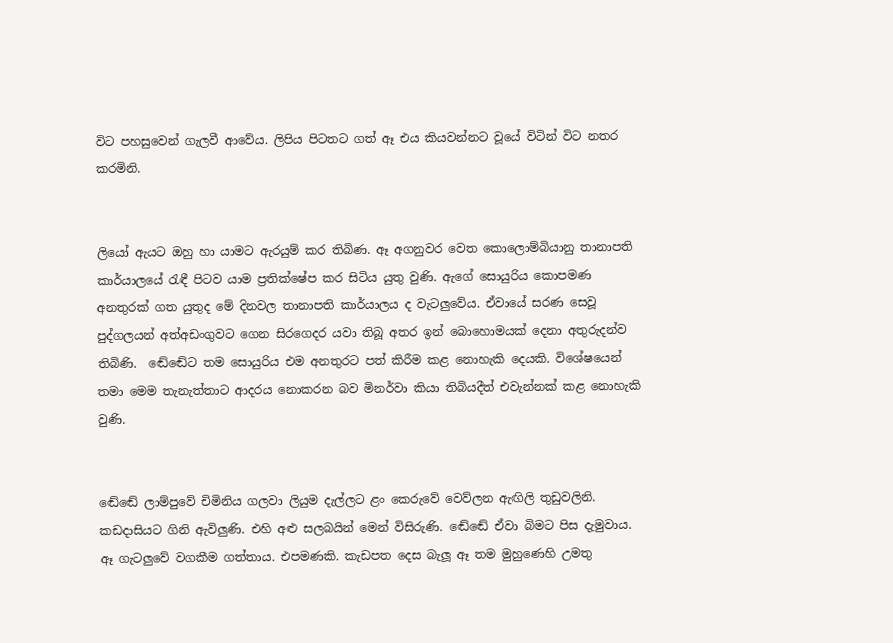විට පහසුවෙන් ගැලවී ආවේය. ලිපිය පිටතට ගත් ඈ එය කියවන්නට වූයේ විටින් විට නතර කරමිනි.


ලියෝ ඇයට ඔහු හා යාමට ඇරයුම් කර තිබිණ. ඈ අගනුවර වෙත කොලොම්බියානු තානාපති කාර්යාලයේ රැඳී පිටව යාම ප්‍රතික්ෂේප කර සිටිය යුතු වුණි. ඇගේ සොයුරිය කොපමණ අනතුරක් ගත යුතුද මේ දිනවල තානාපති කාර්යාලය ද වැටලුවේය. ඒවායේ සරණ සෙවූ පුද්ගලයන් අත්අඩංගුවට ගෙන සිරගෙදර යවා තිබූ අතර ඉන් බොහොමයක් දෙනා අතුරුදන්ව තිබිණි.  ඬේඬේට තම සොයුරිය එම අනතුරට පත් කිරීම කළ නොහැකි දෙයකි. විශේෂයෙන් තමා මෙම තැනැත්තාට ආදරය නොකරන බව මිනර්වා කියා තිබියදීත් එවැන්නක් කළ නොහැකි වුණි.


ඬේඬේ ලාම්පුවේ චිමිනිය ගලවා ලියුම දැල්ලට ළං කෙරුවේ වෙව්ලන ඇඟිලි තුඩුවලිනි. කඩදාසියට ගිනි ඇවිලුණි. එහි අළු සලබයින් මෙන් විසිරුණි. ඬේඬේ ඒවා බිමට පිස දැමුවාය. ඈ ගැටලුවේ වගකීම ගත්තාය. එපමණකි. කැඩපත දෙස බැලූ ඈ තම මුහුණෙහි උමතු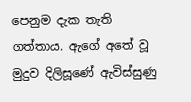පෙනුම දැක තැති ගත්තාය. ඇගේ අතේ වූ මුදුව දිලිසූණේ ඇවිස්සුණු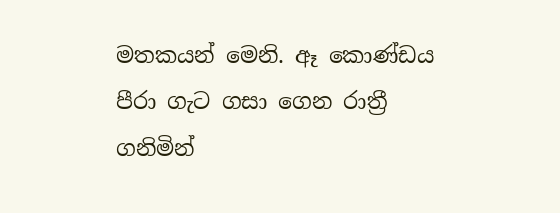මතකයන් මෙනි. ඈ කොණ්ඩය පීරා ගැට ගසා ගෙන රාත්‍රී ගනිමින්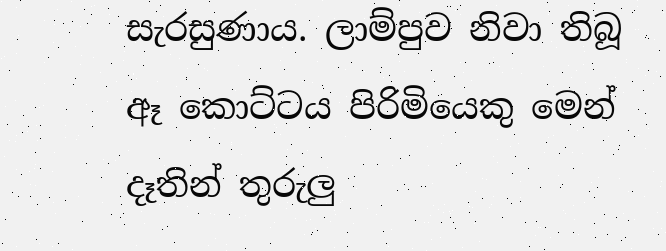සැරසුණාය. ලාම්පුව නිවා තිබූ ඈ කොට්ටය පිරිමියෙකු මෙන් දෑතින් තුරුලු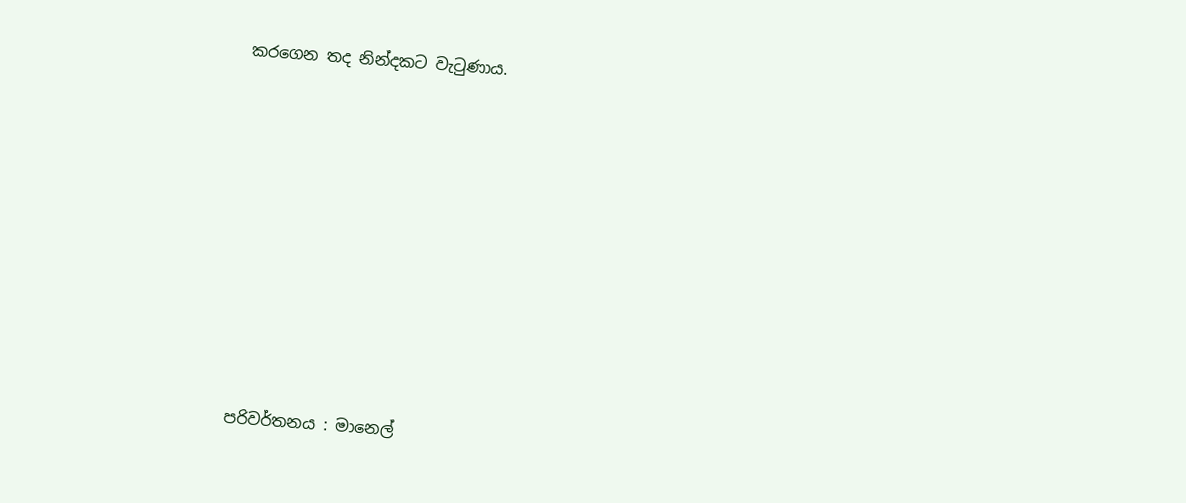කරගෙන තද නින්දකට වැටුණාය.















පරිවර්තනය : මානෙල්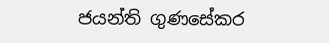ජයන්ති ගුණසේකර